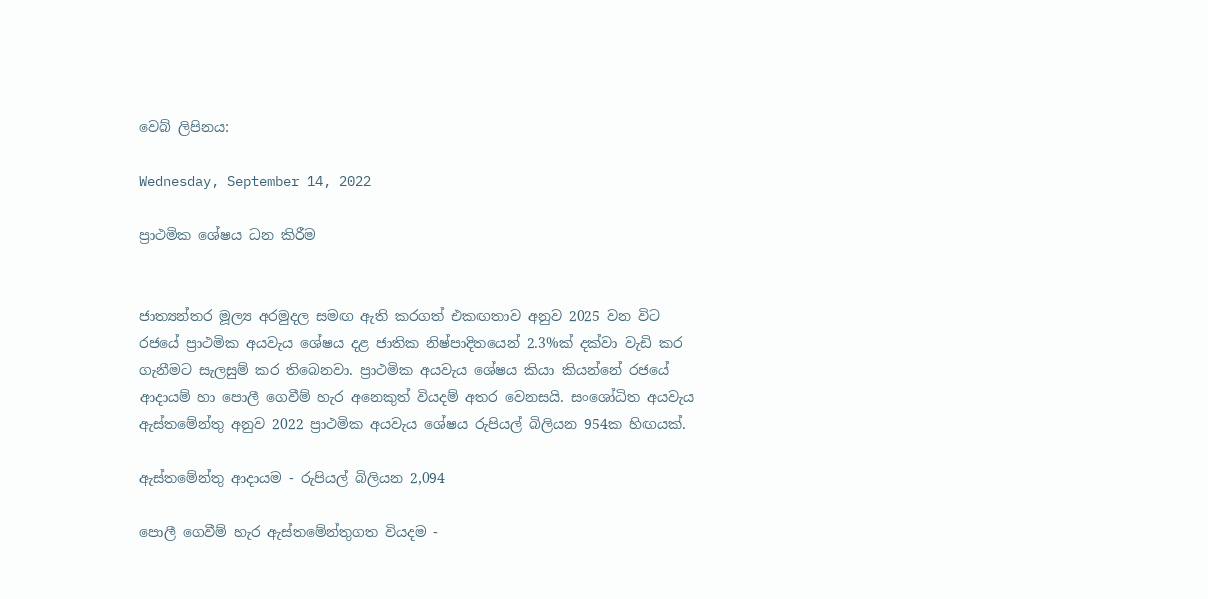වෙබ් ලිපිනය:

Wednesday, September 14, 2022

ප්‍රාථමික ශේෂය ධන කිරීම


ජාත්‍යන්තර මූල්‍ය අරමුදල සමඟ ඇති කරගත් එකඟතාව අනුව 2025 වන විට රජයේ ප්‍රාථමික අයවැය ශේෂය දළ ජාතික නිෂ්පාදිතයෙන් 2.3%ක් දක්වා වැඩි කර ගැනීමට සැලසුම් කර තිබෙනවා. ප්‍රාථමික අයවැය ශේෂය කියා කියන්නේ රජයේ ආදායම් හා පොලී ගෙවීම් හැර අනෙකුත් වියදම් අතර වෙනසයි. සංශෝධිත අයවැය ඇස්තමේන්තු අනුව 2022 ප්‍රාථමික අයවැය ශේෂය රුපියල් බිලියන 954ක හිඟයක්.

ඇස්තමේන්තු ආදායම - රුපියල් බිලියන 2,094

පොලී ගෙවීම් හැර ඇස්තමේන්තුගත වියදම -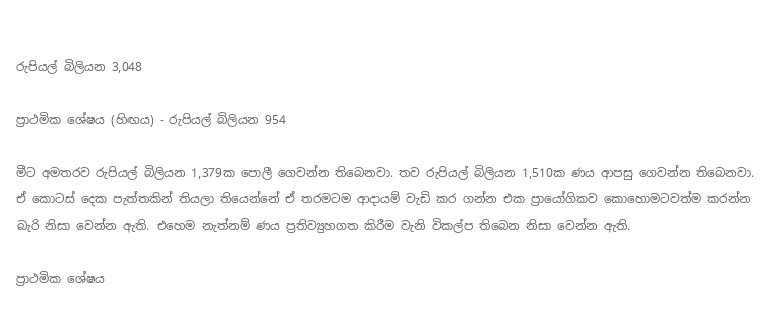රුපියල් බිලියන 3,048

ප්‍රාථමික ශේෂය (හිඟය) - රුපියල් බිලියන 954

මීට අමතරව රුපියල් බිලියන 1,379ක පොලී ගෙවන්න තිබෙනවා. තව රුපියල් බිලියන 1,510ක ණය ආපසු ගෙවන්න තිබෙනවා. ඒ කොටස් දෙක පැත්තකින් තියලා තියෙන්නේ ඒ තරමටම ආදායම් වැඩි කර ගන්න එක ප්‍රායෝගිකව කොහොමටවත්ම කරන්න බැරි නිසා වෙන්න ඇති. එහෙම නැත්නම් ණය ප්‍රතිව්‍යුහගත කිරීම වැනි විකල්ප තිබෙන නිසා වෙන්න ඇති.

ප්‍රාථමික ශේෂය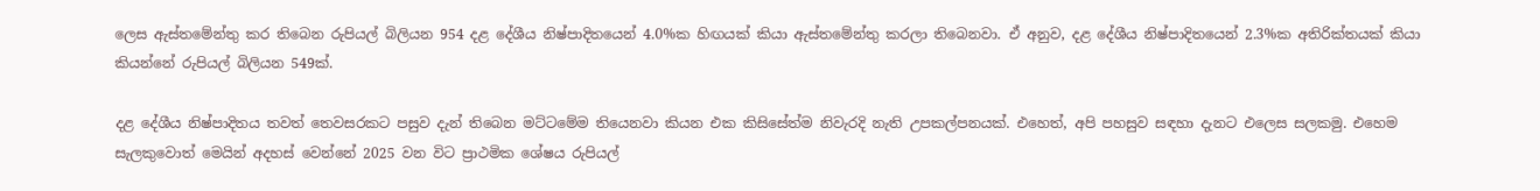ලෙස ඇස්තමේන්තු කර තිබෙන රුපියල් බිලියන 954 දළ දේශීය නිෂ්පාදිතයෙන් 4.0%ක හිඟයක් කියා ඇස්තමේන්තු කරලා තිබෙනවා. ඒ අනුව, දළ දේශීය නිෂ්පාදිතයෙන් 2.3%ක අතිරික්තයක් කියා කියන්නේ රුපියල් බිලියන 549ක්.

දළ දේශීය නිෂ්පාදිතය තවත් තෙවසරකට පසුව දැන් තිබෙන මට්ටමේම තියෙනවා කියන එක කිසිසේත්ම නිවැරදි නැති උපකල්පනයක්. එහෙත්, අපි පහසුව සඳහා දැනට එලෙස සලකමු. එහෙම සැලකුවොත් මෙයින් අදහස් වෙන්නේ 2025 වන විට ප්‍රාථමික ශේෂය රුපියල්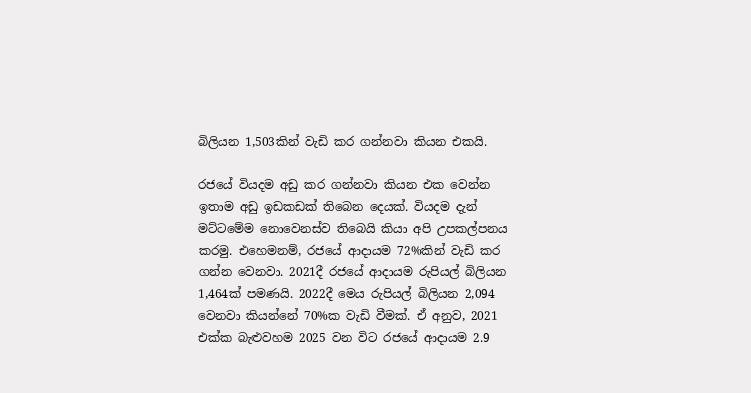බිලියන 1,503කින් වැඩි කර ගන්නවා කියන එකයි.

රජයේ වියදම අඩු කර ගන්නවා කියන එක වෙන්න ඉතාම අඩු ඉඩකඩක් තිබෙන දෙයක්. වියදම දැන් මට්ටමේම නොවෙනස්ව තිබෙයි කියා අපි උපකල්පනය කරමු. එහෙමනම්, රජයේ ආදායම 72%කින් වැඩි කර ගන්න වෙනවා. 2021දී රජයේ ආදායම රුපියල් බිලියන 1,464ක් පමණයි. 2022දී මෙය රුපියල් බිලියන 2,094 වෙනවා කියන්නේ 70%ක වැඩි වීමක්. ඒ අනුව, 2021 එක්ක බැළුවහම 2025 වන විට රජයේ ආදායම 2.9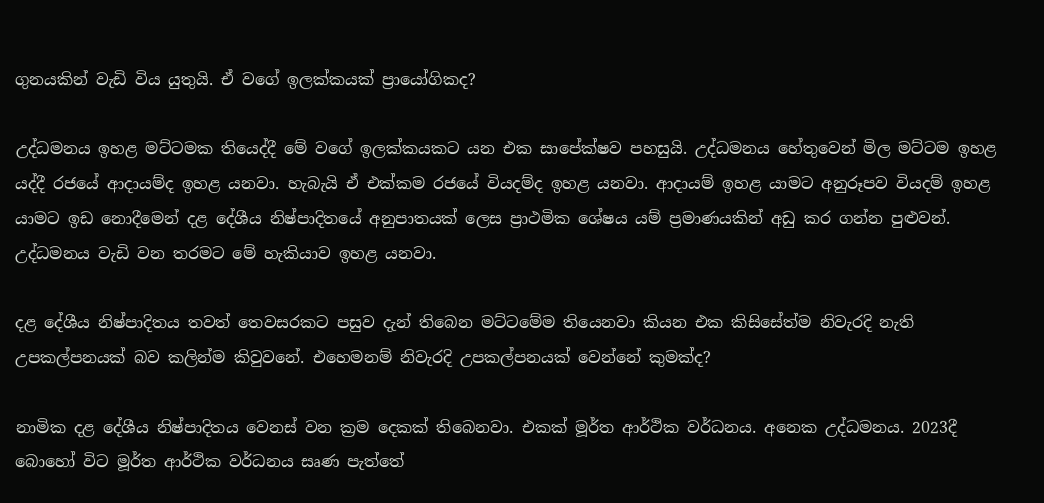ගුනයකින් වැඩි විය යුතුයි. ඒ වගේ ඉලක්කයක් ප්‍රායෝගිකද?

උද්ධමනය ඉහළ මට්ටමක තියෙද්දී මේ වගේ ඉලක්කයකට යන එක සාපේක්ෂව පහසුයි. උද්ධමනය හේතුවෙන් මිල මට්ටම ඉහළ යද්දී රජයේ ආදායම්ද ඉහළ යනවා. හැබැයි ඒ එක්කම රජයේ වියදම්ද ඉහළ යනවා. ආදායම් ඉහළ යාමට අනුරූපව වියදම් ඉහළ යාමට ඉඩ නොදීමෙන් දළ දේශීය නිෂ්පාදිතයේ අනුපාතයක් ලෙස ප්‍රාථමික ශේෂය යම් ප්‍රමාණයකින් අඩු කර ගන්න පුළුවන්. උද්ධමනය වැඩි වන තරමට මේ හැකියාව ඉහළ යනවා.

දළ දේශීය නිෂ්පාදිතය තවත් තෙවසරකට පසුව දැන් තිබෙන මට්ටමේම තියෙනවා කියන එක කිසිසේත්ම නිවැරදි නැති උපකල්පනයක් බව කලින්ම කිවුවනේ. එහෙමනම් නිවැරදි උපකල්පනයක් වෙන්නේ කුමක්ද?

නාමික දළ දේශීය නිෂ්පාදිතය වෙනස් වන ක්‍රම දෙකක් තිබෙනවා. එකක් මූර්ත ආර්ථික වර්ධනය. අනෙක උද්ධමනය. 2023දී බොහෝ විට මූර්ත ආර්ථික වර්ධනය සෘණ පැත්තේ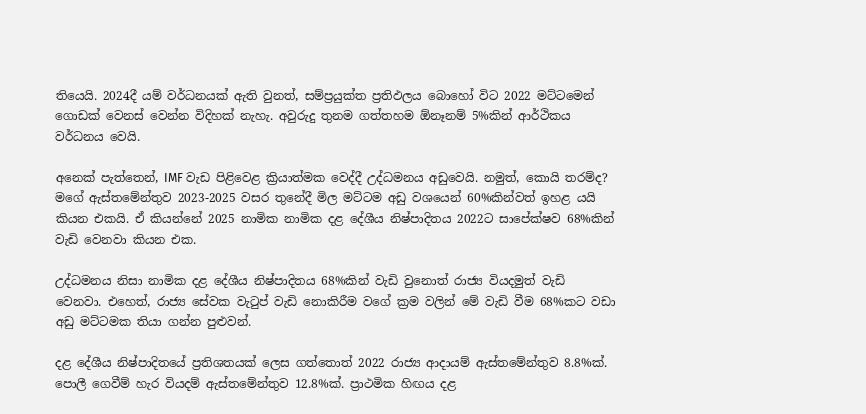තියෙයි. 2024දී යම් වර්ධනයක් ඇති වුනත්, සම්ප්‍රයුක්ත ප්‍රතිඵලය බොහෝ විට 2022 මට්ටමෙන් ගොඩක් වෙනස් වෙන්න විදිහක් නැහැ. අවුරුදු තුනම ගත්තහම ඕනෑනම් 5%කින් ආර්ථිකය වර්ධනය වෙයි.

අනෙක් පැත්තෙන්, IMF වැඩ පිළිවෙළ ක්‍රියාත්මක වෙද්දී උද්ධමනය අඩුවෙයි. නමුත්, කොයි තරම්ද? මගේ ඇස්තමේන්තුව 2023-2025 වසර තුනේදී මිල මට්ටම අඩු වශයෙන් 60%කින්වත් ඉහළ යයි කියන එකයි. ඒ කියන්නේ 2025 නාමික නාමික දළ දේශීය නිෂ්පාදිතය 2022ට සාපේක්ෂව 68%කින් වැඩි වෙනවා කියන එක.

උද්ධමනය නිසා නාමික දළ දේශීය නිෂ්පාදිතය 68%කින් වැඩි වුනොත් රාජ්‍ය වියදමුත් වැඩි වෙනවා. එහෙත්, රාජ්‍ය සේවක වැටුප් වැඩි නොකිරීම වගේ ක්‍රම වලින් මේ වැඩි වීම 68%කට වඩා අඩු මට්ටමක තියා ගන්න පුළුවන්.

දළ දේශීය නිෂ්පාදිතයේ ප්‍රතිශතයක් ලෙස ගත්තොත් 2022 රාජ්‍ය ආදායම් ඇස්තමේන්තුව 8.8%ක්. පොලී ගෙවීම් හැර වියදම් ඇස්තමේන්තුව 12.8%ක්. ප්‍රාථමික හිඟය දළ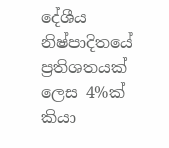දේශීය නිෂ්පාදිතයේ ප්‍රතිශතයක් ලෙස 4%ක් කියා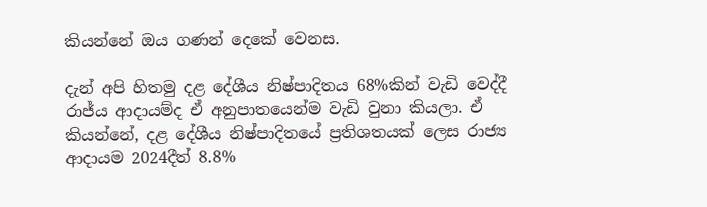කියන්නේ ඔය ගණන් දෙකේ වෙනස.

දැන් අපි හිතමු දළ දේශීය නිෂ්පාදිතය 68%කින් වැඩි වෙද්දී රාජ්ය ආදායම්ද ඒ අනුපාතයෙන්ම වැඩි වුනා කියලා. ඒ කියන්නේ, දළ දේශීය නිෂ්පාදිතයේ ප්‍රතිශතයක් ලෙස රාජ්‍ය ආදායම 2024දීත් 8.8%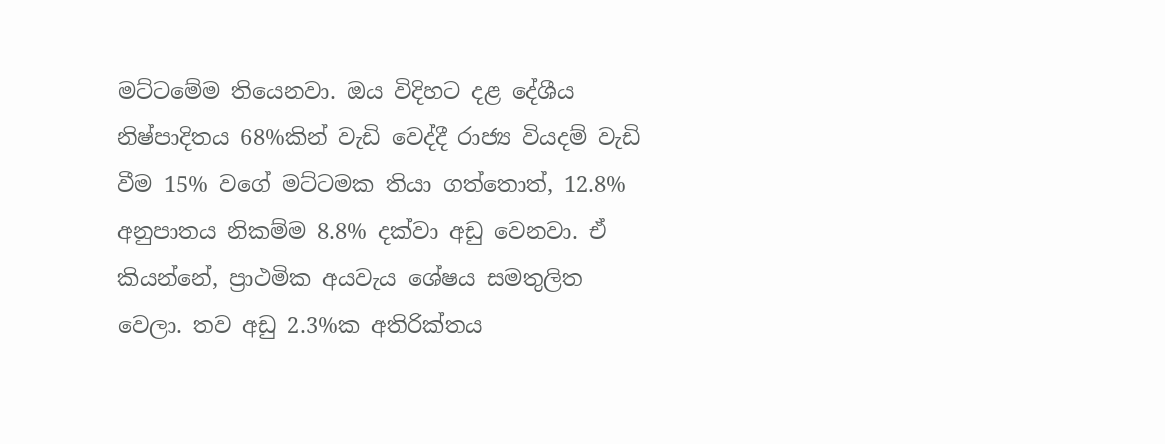මට්ටමේම තියෙනවා. ඔය විදිහට දළ දේශීය නිෂ්පාදිතය 68%කින් වැඩි වෙද්දී රාජ්‍ය වියදම් වැඩි වීම 15% වගේ මට්ටමක තියා ගත්තොත්, 12.8% අනුපාතය නිකම්ම 8.8% දක්වා අඩු වෙනවා. ඒ කියන්නේ, ප්‍රාථමික අයවැය ශේෂය සමතුලිත වෙලා. තව අඩු 2.3%ක අතිරික්තය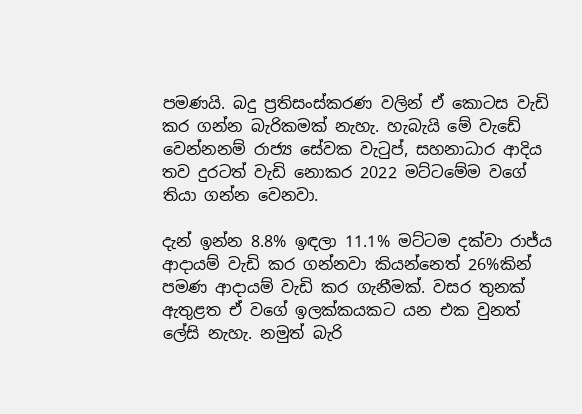පමණයි. බදු ප්‍රතිසංස්කරණ වලින් ඒ කොටස වැඩි කර ගන්න බැරිකමක් නැහැ. හැබැයි මේ වැඩේ වෙන්නනම් රාජ්‍ය සේවක වැටුප්, සහනාධාර ආදිය තව දුරටත් වැඩි නොකර 2022 මට්ටමේම වගේ තියා ගන්න වෙනවා.

දැන් ඉන්න 8.8% ඉඳලා 11.1% මට්ටම දක්වා රාජ්ය ආදායම් වැඩි කර ගන්නවා කියන්නෙත් 26%කින් පමණ ආදායම් වැඩි කර ගැනීමක්. වසර තුනක් ඇතුළත ඒ වගේ ඉලක්කයකට යන එක වුනත් ලේසි නැහැ. නමුත් බැරි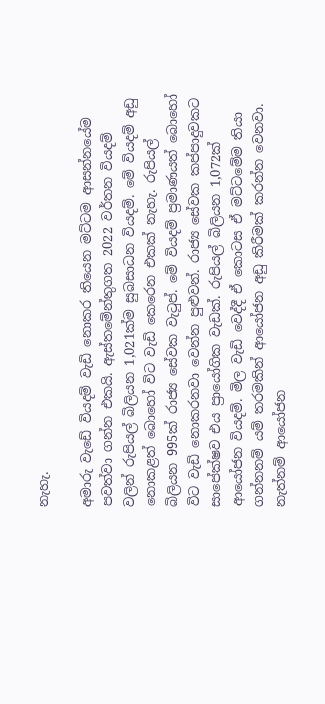නැහැ.

අමාරු වැඩේ වියදම් වැඩි නොකර තියෙන මට්ටම ආසන්නයේම පවත්වා ගන්න එකයි. ඇස්තමේන්තුගත 2022 වර්තන වියදම් වලින් රුපියල් බිලියන 1,021ක්ම සුබසාධන වියදම්. මේ වියදම් අඩු නොකළත් බොහෝ විට වැඩි කෙරෙන එකක් නැහැ. රුපියල් බිලියන 995ක් රාජ්‍ය සේවක වැටුප්. මේ වියදම් ප්‍රමාණයත් බොහෝ විට වැඩි නොකරනවා වෙන්න පුළුවන්. රාජ්‍ය සේවක කප්පාදුවකට සාපේක්ෂව එය ප්‍රායෝගික වැඩක්. රුපියල් බිලියන 1,072ක් ආයෝජන වියදම්. මිල වැඩි වෙද්දී ඒ කොටස ඒ මට්ටමේම තියා ගන්නනම් යම් තරමකින් ආයෝජන අඩු කිරීමක් කරන්න වෙනවා. නැත්නම් ආයෝජන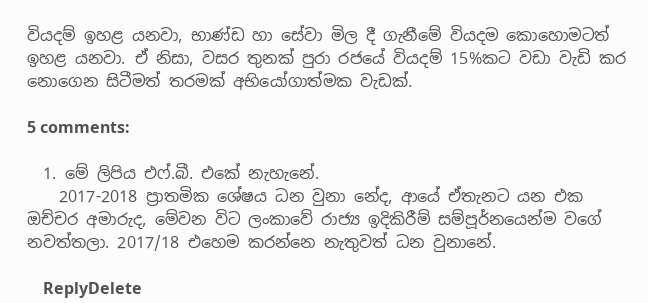වියදම් ඉහළ යනවා, භාණ්ඩ හා සේවා මිල දී ගැනීමේ වියදම කොහොමටත් ඉහළ යනවා. ඒ නිසා, වසර තුනක් පුරා රජයේ වියදම් 15%කට වඩා වැඩි කර නොගෙන සිටීමත් තරමක් අභියෝගාත්මක වැඩක්.

5 comments:

  1. මේ ලිපිය එෆ්.බී. එකේ නැහැනේ.
    2017-2018 ප්‍රාතමික ශේෂය ධන වුනා නේද, ආයේ ඒතැනට යන එක ඔච්චර අමාරුද, මේවන විට ලංකාවේ රාජ්‍ය ඉදිකිරීම් සම්පූර්නයෙන්ම වගේ නවත්තලා. 2017/18 එහෙම කරන්නෙ නැතුවත් ධන වුනානේ.

    ReplyDelete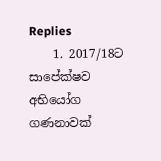Replies
    1. 2017/18ට සාපේක්ෂව අභියෝග ගණනාවක්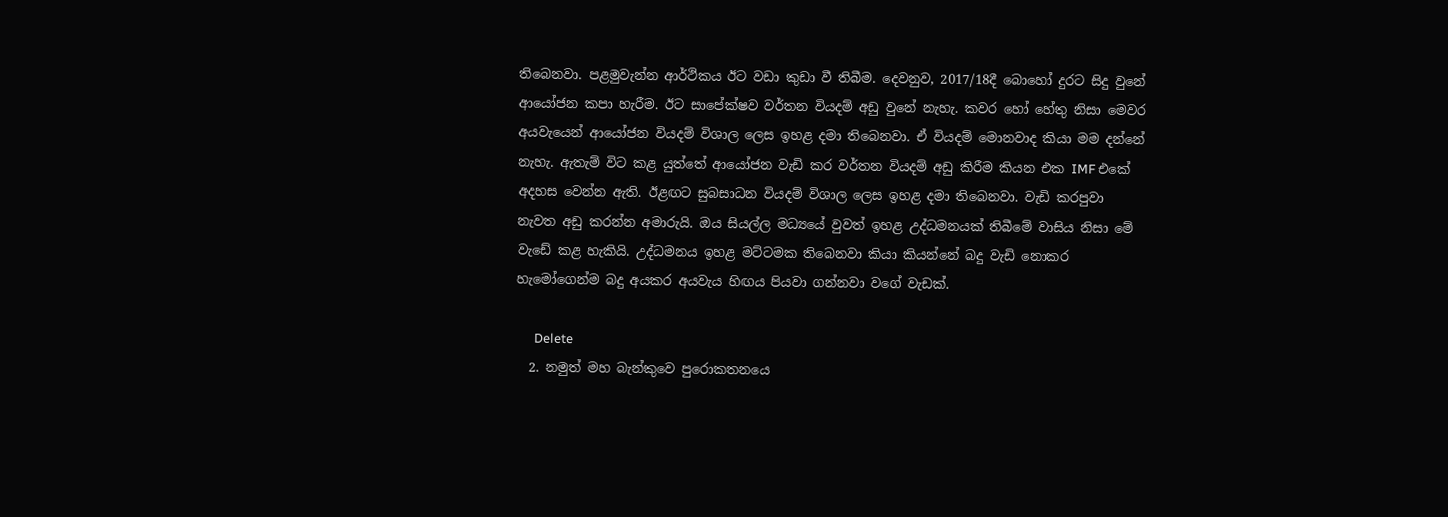තිබෙනවා. පළමුවැන්න ආර්ථිකය ඊට වඩා කුඩා වී තිබීම. දෙවනුව, 2017/18දී බොහෝ දුරට සිදු වුනේ ආයෝජන කපා හැරීම. ඊට සාපේක්ෂව වර්තන වියදම් අඩු වුනේ නැහැ. කවර හෝ හේතු නිසා මෙවර අයවැයෙන් ආයෝජන වියදම් විශාල ලෙස ඉහළ දමා තිබෙනවා. ඒ වියදම් මොනවාද කියා මම දන්නේ නැහැ. ඇතැම් විට කළ යුත්තේ ආයෝජන වැඩි කර වර්තන වියදම් අඩු කිරීම කියන එක IMF එකේ අදහස වෙන්න ඇති. ඊළඟට සුබසාධන වියදම් විශාල ලෙස ඉහළ දමා තිබෙනවා. වැඩි කරපුවා නැවත අඩු කරන්න අමාරුයි. ඔය සියල්ල මධ්‍යයේ වුවත් ඉහළ උද්ධමනයක් තිබීමේ වාසිය නිසා මේ වැඩේ කළ හැකියි. උද්ධමනය ඉහළ මට්ටමක තිබෙනවා කියා කියන්නේ බදු වැඩි නොකර හැමෝගෙන්ම බදු අයකර අයවැය හිඟය පියවා ගන්නවා වගේ වැඩක්.

      Delete
  2. නමුත් මහ බැන්කුවෙ පුරොකතනයෙ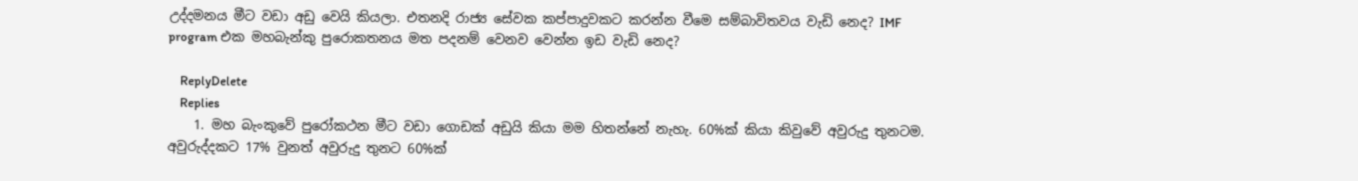උද්දමනය මීට වඩා අඩු වෙයි කියලා. එතනදි රාජ්‍ය සේවක කප්පාදුවකට කරන්න වීමෙ සම්බාවිතවය වැඩි නෙද? IMF program එක මහබැන්කු පුරොකතනය මත පදනම් වෙනව වෙන්න ඉඩ වැඩි නෙද?

    ReplyDelete
    Replies
    1. මහ බැංකුවේ පුරෝකථන මීට වඩා ගොඩක් අඩුයි කියා මම හිතන්නේ නැහැ. 60%ක් කියා කිවුවේ අවුරුදු තුනටම. අවුරුද්දකට 17% වුනත් අවුරුදු තුනට 60%ක්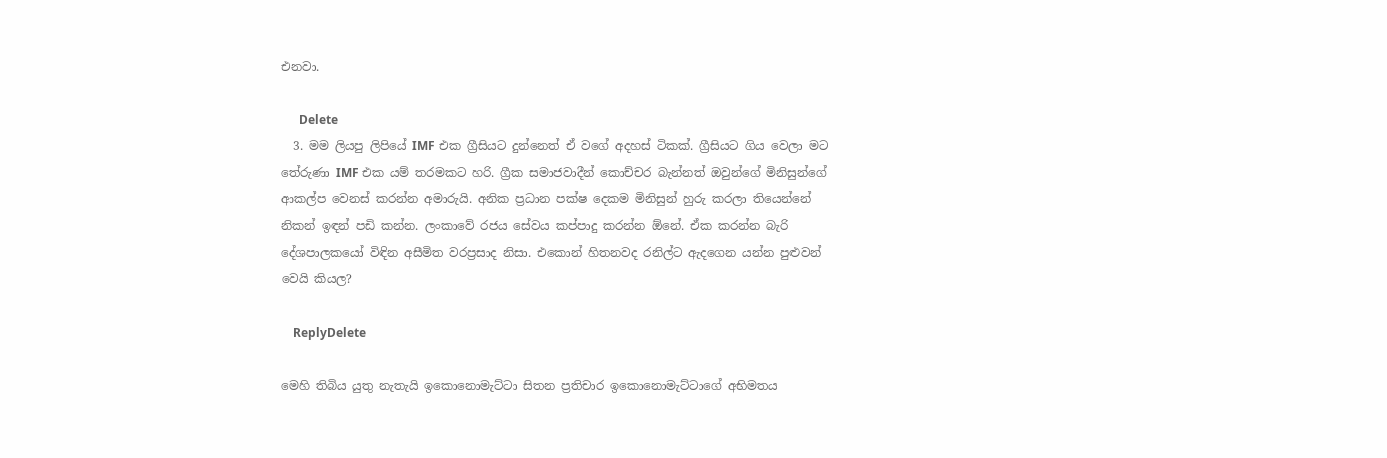එනවා.

      Delete
  3. මම ලියපු ලිපියේ IMF එක ග්‍රීසියට දුන්නෙත් ඒ වගේ අදහස් ටිකක්. ග්‍රීසියට ගිය වෙලා මට තේරුණා IMF එක යම් තරමකට හරි. ග්‍රීක සමාජවාදීන් කොච්චර බැන්නත් ඔවුන්ගේ මිනිසුන්ගේ ආකල්ප වෙනස් කරන්න අමාරුයි. අනික ප්‍රධාන පක්ෂ දෙකම මිනිසුන් හුරු කරලා තියෙන්නේ නිකන් ඉඳන් පඩි කන්න. ලංකාවේ රජය සේවය කප්පාදු කරන්න ඕනේ. ඒක කරන්න බැරි දේශපාලකයෝ විඳින අසීමිත වරප්‍රසාද නිසා. එකොන් හිතනවද රනිල්ට ඇදගෙන යන්න පුළුවන් වෙයි කියල?

    ReplyDelete

මෙහි තිබිය යුතු නැතැයි ඉකොනොමැට්ටා සිතන ප්‍රතිචාර ඉකොනොමැට්ටාගේ අභිමතය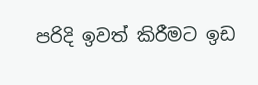පරිදි ඉවත් කිරීමට ඉඩ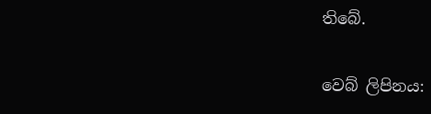තිබේ.

වෙබ් ලිපිනය: